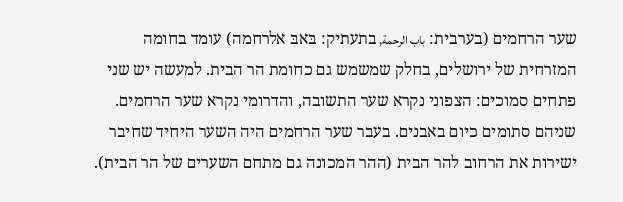שער הרחמים (בערבית: باب الرحمة, בתעתיק: בּאבּ אלרחמה) עומד בחומה המזרחית של ירושלים, בחלק שמשמש גם כחומת הר הבית. למעשה יש שני פתחים סמוכים: הצפוני נקרא שער התשובה, והדרומי נקרא שער הרחמים. שניהם סתומים כיום באבנים. בעבר שער הרחמים היה השער היחיד שחיבר ישירות את הרחוב להר הבית (ההר המכונה גם מתחם השערים של הר הבית).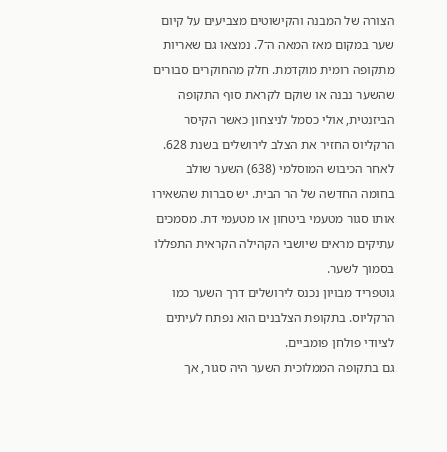הצורה של המבנה והקישוטים מצביעים על קיום שער במקום מאז המאה ה־7. נמצאו גם שאריות מתקופה רומית מוקדמת. חלק מהחוקרים סבורים שהשער נבנה או שוקם לקראת סוף התקופה הביזנטית, אולי כסמל לניצחון כאשר הקיסר הרקליוס החזיר את הצלב לירושלים בשנת 628.
לאחר הכיבוש המוסלמי (638) השער שולב בחומה החדשה של הר הבית. יש סברות שהשאירו אותו סגור מטעמי ביטחון או מטעמי דת. מסמכים עתיקים מראים שיושבי הקהילה הקראית התפללו בסמוך לשער.
גוטפריד מבויון נכנס לירושלים דרך השער כמו הרקליוס. בתקופת הצלבנים הוא נפתח לעיתים לציודי פולחן פומביים.
גם בתקופה הממלוכית השער היה סגור, אך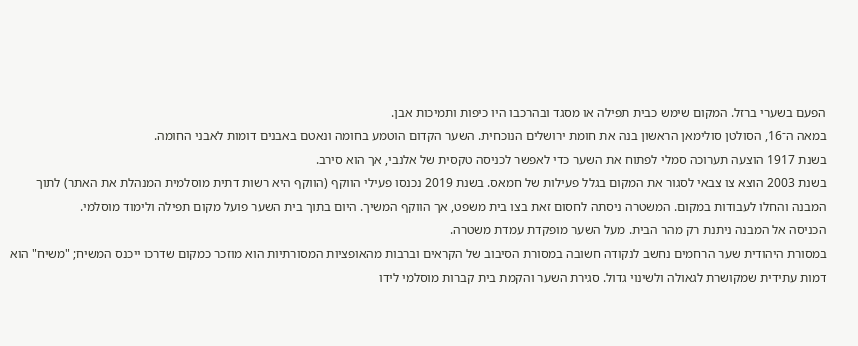הפעם בשערי ברזל. המקום שימש כבית תפילה או מסגד ובהרכבו היו כיפות ותמיכות אבן.
במאה ה־16, הסולטן סולימאן הראשון בנה את חומת ירושלים הנוכחית. השער הקדום הוטמע בחומה ונאטם באבנים דומות לאבני החומה.
בשנת 1917 הוצעה תערוכה סמלי לפתוח את השער כדי לאפשר לכניסה טקסית של אלנבי, אך הוא סירב.
בשנת 2003 הוצא צו צבאי לסגור את המקום בגלל פעילות של חמאס. בשנת 2019 נכנסו פעילי הווקף (הווקף היא רשות דתית מוסלמית המנהלת את האתר) לתוך המבנה והחלו לעבודות במקום. המשטרה ניסתה לחסום זאת בצו בית משפט, אך הווקף המשיך. היום בתוך בית השער פועל מקום תפילה ולימוד מוסלמי.
הכניסה אל המבנה ניתנת רק מהר הבית. מעל השער מופקדת עמדת משטרה.
במסורת היהודית שער הרחמים נחשב לנקודה חשובה במסורת הסיבוב של הקראים וברבות מהאופציות המסורתיות הוא מוזכר כמקום שדרכו ייכנס המשיח; "משיח" הוא דמות עתידית שמקושרת לגאולה ולשינוי גדול. סגירת השער והקמת בית קברות מוסלמי לידו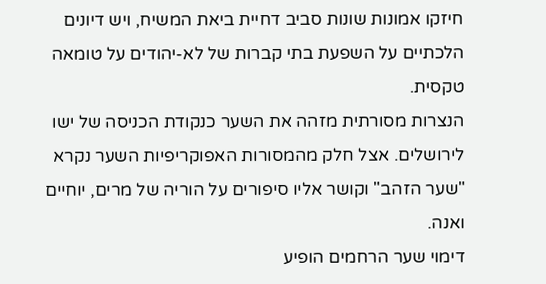חיזקו אמונות שונות סביב דחיית ביאת המשיח, ויש דיונים הלכתיים על השפעת בתי קברות של לא-יהודים על טומאה טקסית.
הנצרות מסורתית מזהה את השער כנקודת הכניסה של ישו לירושלים. אצל חלק מהמסורות האפוקריפיות השער נקרא "שער הזהב" וקושר אליו סיפורים על הוריה של מרים, יוחיים ואנה.
דימוי שער הרחמים הופיע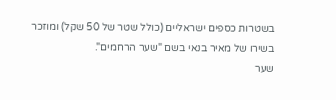בשטרות כספים ישראליים (כולל שטר של 50 שקל) ומוזכר בשירו של מאיר בנאי בשם "שער הרחמים".
שער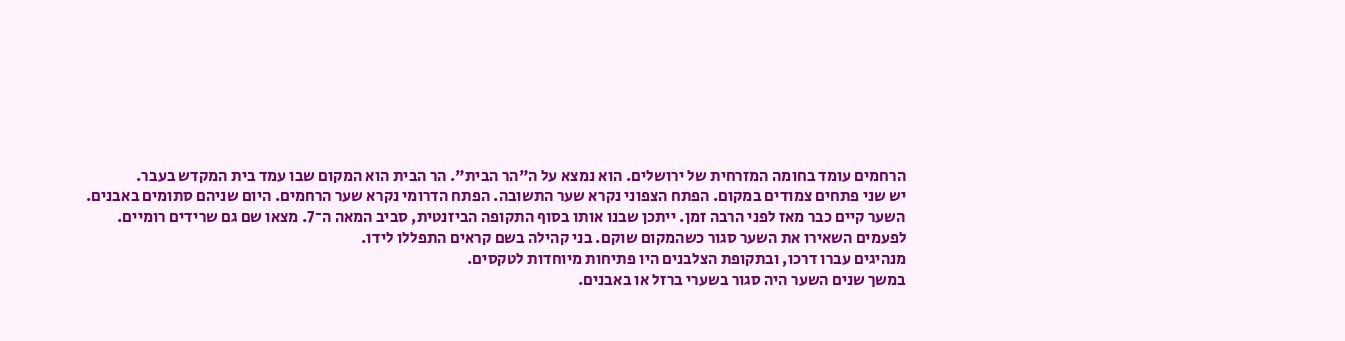הרחמים עומד בחומה המזרחית של ירושלים. הוא נמצא על ה"הר הבית". הר הבית הוא המקום שבו עמד בית המקדש בעבר.
יש שני פתחים צמודים במקום. הפתח הצפוני נקרא שער התשובה. הפתח הדרומי נקרא שער הרחמים. היום שניהם סתומים באבנים.
השער קיים כבר מאז לפני הרבה זמן. ייתכן שבנו אותו בסוף התקופה הביזנטית, סביב המאה ה־7. מצאו שם גם שרידים רומיים.
לפעמים השאירו את השער סגור כשהמקום שוקם. בני קהילה בשם קראים התפללו לידו.
מנהיגים עברו דרכו, ובתקופת הצלבנים היו פתיחות מיוחדות לטקסים.
במשך שנים השער היה סגור בשערי ברזל או באבנים.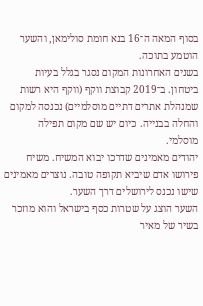בסוף המאה ה־16 בנא חומת סולימאן, והשער הוטמע בתוכה.
בשנים האחרונות המקום נסגר בגלל בעיות ביטחון. ב־2019 קבוצת ווקף (ווקף היא רשות שמנהלת אתרים דתיים מוסלמיים) נכנסה למקום והחלה בבנייה. כיום יש שם מקום תפילה מוסלמי.
יהודים מאמינים שדרכו יבוא המשיח. משיח פירושו אדם שיביא תקופה טובה. נוצרים מאמינים שישו נכנס לירושלים דרך השער.
השער הוצג על שטרות כסף בישראל והוא מוזכר בשיר של מאיר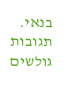בנאי.
תגובות גולשים